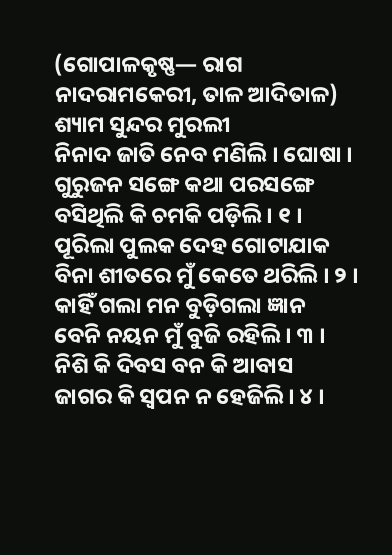(ଗୋପାଳକୃଷ୍ଣ— ରାଗ ନାଦରାମକେରୀ, ତାଳ ଆଦିତାଳ)
ଶ୍ୟାମ ସୁନ୍ଦର ମୁରଲୀ
ନିନାଦ ଜାତି ନେବ ମଣିଲି । ଘୋଷା ।
ଗୁରୁଜନ ସଙ୍ଗେ କଥା ପରସଙ୍ଗେ
ବସିଥିଲି କି ଚମକି ପଡ଼ିଲି । ୧ ।
ପୂରିଲା ପୁଲକ ଦେହ ଗୋଟାଯାକ
ବିନା ଶୀତରେ ମୁଁ କେତେ ଥରିଲି । ୨ ।
କାହିଁ ଗଲା ମନ ବୁଡ଼ିଗଲା ଜ୍ଞାନ
ବେନି ନୟନ ମୁଁ ବୁଜି ରହିଲି । ୩ ।
ନିଶି କି ଦିବସ ବନ କି ଆବାସ
ଜାଗର କି ସ୍ୱପନ ନ ହେଜିଲି । ୪ ।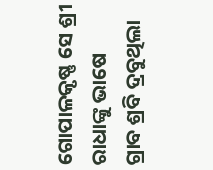ଗୋପାଳକୃଷ୍ଣ ସେ ଶ୍ରୀ ରାଧାଙ୍କୁ ଭାଷେ
ଗ୍ରାବ ଶ୍ରବି ଦ୍ରବୁଥିଲା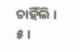ଚାହିଁଲି । ୫ ।